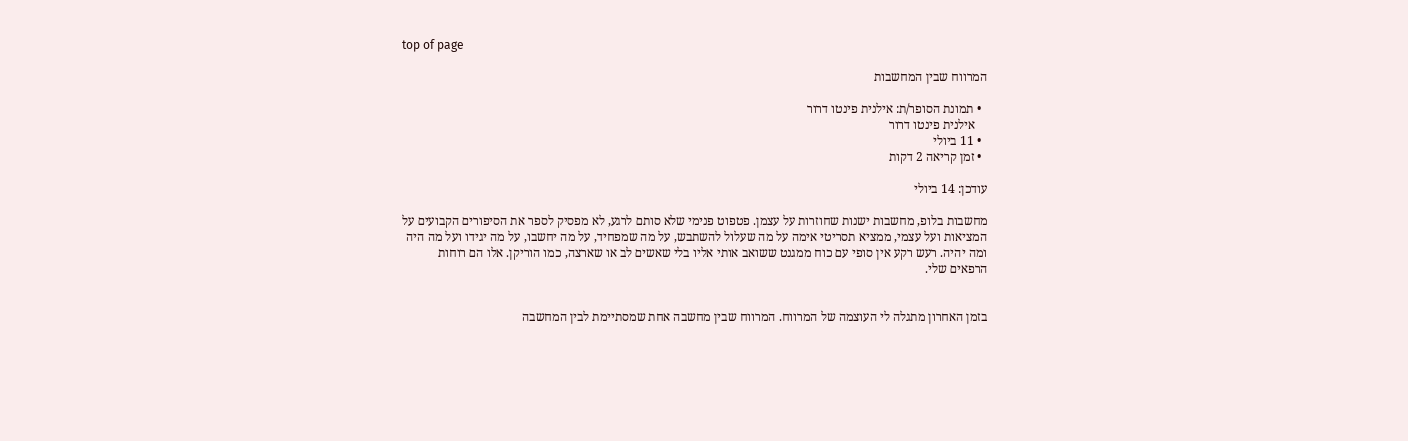top of page

המרווח שבין המחשבות

  • תמונת הסופר/ת: אילנית פינטו דרור
    אילנית פינטו דרור
  • 11 ביולי
  • זמן קריאה 2 דקות

עודכן: 14 ביולי

מחשבות בלופ, מחשבות ישנות שחוזרות על עצמן. פטפוט פנימי שלא סותם לרגע, לא מפסיק לספר את הסיפורים הקבועים על המציאות ועל עצמי, ממציא תסריטי אימה על מה שעלול להשתבש, על מה שמפחיד, על מה יחשבו, על מה יגידו ועל מה היה ומה יהיה. רעש רקע אין סופי עם כוח ממגנט ששואב אותי אליו בלי שאשים לב או שארצה, כמו הוריקן. אלו הם רוחות הרפאים שלי.


בזמן האחרון מתגלה לי העוצמה של המרווח. המרווח שבין מחשבה אחת שמסתיימת לבין המחשבה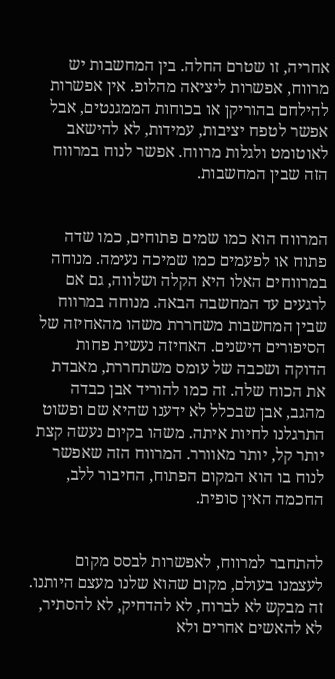אחריה, זו שטרם החלה. בין המחשבות יש מרווח, אפשרות ליציאה מהלופ. אין אפשרות להילחם בהוריקן או בכוחות הממגנטים, אבל אפשר לטפח יציבות, עמידות, לא להישאב לאוטומט ולגלות מרווח. אפשר לנוח במרווח הזה שבין המחשבות.


המרווח הוא כמו שמים פתוחים, כמו שדה פתוח או לפעמים כמו שמיכה נעימה. מנוחה במרווחים האלו היא הקלה ושלווה, גם אם לרגעים עד המחשבה הבאה. מנוחה במרווח שבין המחשבות משחררת משהו מהאחיזה של הסיפורים הישנים. האחיזה נעשית פחות הדוקה ושכבה של עומס משתחררת, מאבדת את הכוח שלה. זה כמו להוריד אבן כבדה מהגב, אבן שבכלל לא ידענו שהיא שם ופשוט התרגלנו לחיות איתה. משהו בקיום נעשה קצת יותר קל, יותר מאוורר. המרווח הזה שאפשר לנוח בו הוא המקום הפתוח, החיבור ללב,  החכמה האין סופית.


להתחבר למרווח, לאפשרות לבסס מקום לעצמנו בעולם, מקום שהוא שלנו מעצם היותנו. זה מבקש לא לברוח, לא להדחיק, לא להסתיר, לא להאשים אחרים ולא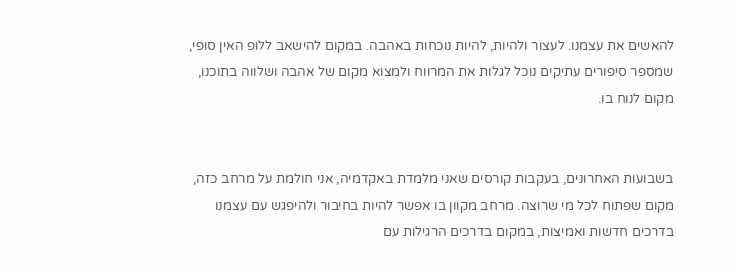להאשים את עצמנו. לעצור ולהיות, להיות נוכחות באהבה. במקום להישאב ללופ האין סופי, שמספר סיפורים עתיקים נוכל לגלות את המרווח ולמצוא מקום של אהבה ושלווה בתוכנו, מקום לנוח בו.


בשבועות האחרונים, בעקבות קורסים שאני מלמדת באקדמיה, אני חולמת על מרחב כזה, מקום שפתוח לכל מי שרוצה. מרחב מקוון בו אפשר להיות בחיבור ולהיפגש עם עצמנו בדרכים חדשות ואמיצות, במקום בדרכים הרגילות עם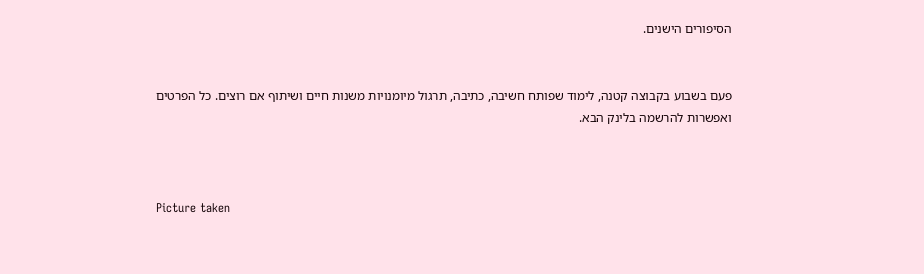הסיפורים הישנים.


פעם בשבוע בקבוצה קטנה, לימוד שפותח חשיבה, כתיבה, תרגול מיומנויות משנות חיים ושיתוף אם רוצים. כל הפרטים ואפשרות להרשמה בלינק הבא.



Picture taken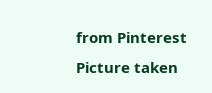from Pinterest
Picture taken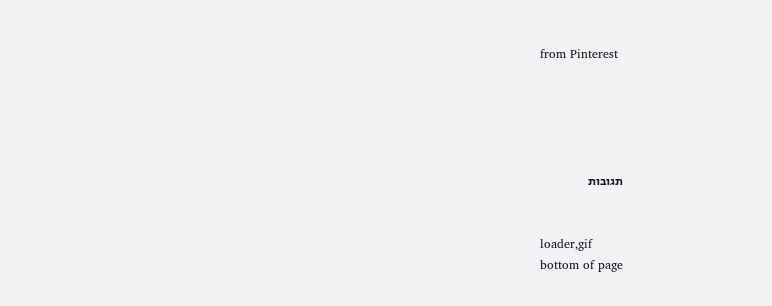from Pinterest





תגובות


loader,gif
bottom of page